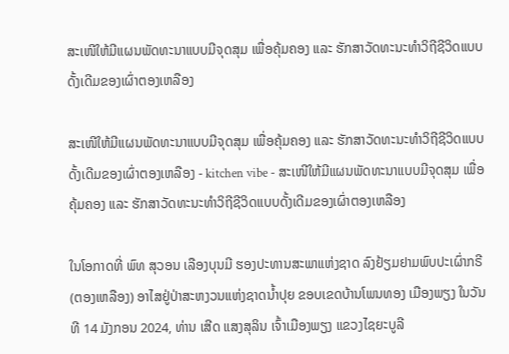ສະເໜີໃຫ້ມີແຜນພັດທະນາແບບມີຈຸດສຸມ ເພື່ອຄຸ້ມຄອງ ແລະ ຮັກສາວັດທະນະທໍາວິຖີຊີວິດແບບດັ້ງເດີມຂອງເຜົ່າຕອງເຫລືອງ

ສະເໜີໃຫ້ມີແຜນພັດທະນາແບບມີຈຸດສຸມ ເພື່ອຄຸ້ມຄອງ ແລະ ຮັກສາວັດທະນະທໍາວິຖີຊີວິດແບບດັ້ງເດີມຂອງເຜົ່າຕອງເຫລືອງ - kitchen vibe - ສະເໜີໃຫ້ມີແຜນພັດທະນາແບບມີຈຸດສຸມ ເພື່ອຄຸ້ມຄອງ ແລະ ຮັກສາວັດທະນະທໍາວິຖີຊີວິດແບບດັ້ງເດີມຂອງເຜົ່າຕອງເຫລືອງ

ໃນໂອກາດທີ່ ພົທ ສຸວອນ ເລືອງບຸນມີ ຮອງປະທານສະພາແຫ່ງຊາດ ລົງຢ້ຽມຢາມພົບປະເຜົ່າກຣີ (ຕອງເຫລືອງ) ອາໄສຢູ່ປ່າສະຫງວນແຫ່ງຊາດນໍ້າປຸຍ ຂອບເຂດບ້ານໂພນທອງ ເມືອງພຽງ ໃນວັນທີ 14 ມັງກອນ 2024, ທ່ານ ເສີດ ແສງສຸລິນ ເຈົ້າເມືອງພຽງ ແຂວງໄຊຍະບູລີ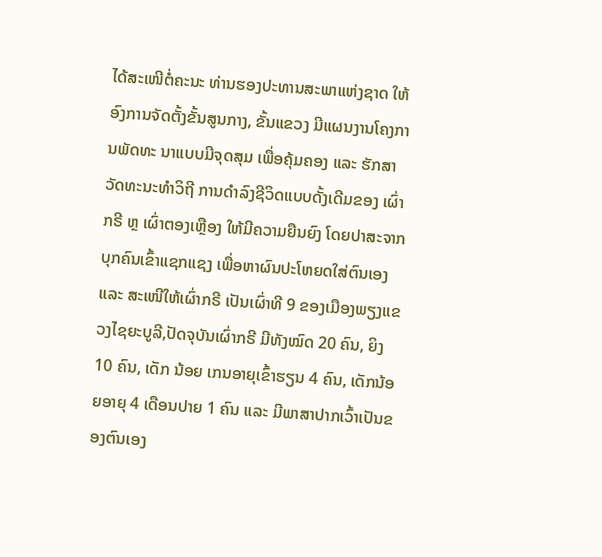ໄດ້ສະເໜີຕໍ່ຄະນະ ທ່ານຮອງປະທານສະພາແຫ່ງຊາດ ໃຫ້ອົງການຈັດຕັ້ງຂັ້ນສູນກາງ, ຂັ້ນແຂວງ ມີແຜນງານໂຄງການພັດທະ ນາແບບມີຈຸດສຸມ ເພື່ອຄຸ້ມຄອງ ແລະ ຮັກສາ ວັດທະນະທໍາວິຖີ ການດຳລົງຊີວິດແບບດັ້ງເດີມຂອງ ເຜົ່າກຣີ ຫຼ ເຜົ່າຕອງເຫຼືອງ ໃຫ້ມີຄວາມຍືນຍົງ ໂດຍປາສະຈາກບຸກຄົນເຂົ້າແຊກແຊງ ເພື່ອຫາຜົນປະໂຫຍດໃສ່ຕົນເອງ ແລະ ສະເໜີໃຫ້ເຜົ່າກຣີ ເປັນເຜົ່າທີ 9 ຂອງເມືອງພຽງແຂວງໄຊຍະບູລີ,ປັດຈຸບັນເຜົ່າກຣີ ມີທັງໝົດ 20 ຄົນ, ຍິງ 10 ຄົນ, ເດັກ ນ້ອຍ ເກນອາຍຸເຂົ້າຮຽນ 4 ຄົນ, ເດັກນ້ອຍອາຍຸ 4 ເດືອນປາຍ 1 ຄົນ ແລະ ມີພາສາປາກເວົ້າເປັນຂອງຕົນເອງ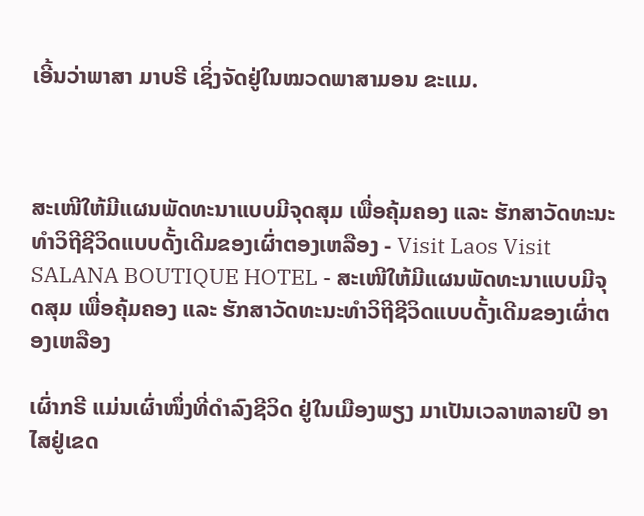ເອີ້ນວ່າພາສາ ມາບຣີ ເຊິ່ງຈັດຢູ່ໃນໝວດພາສາມອນ ຂະແມ.



ສະເໜີໃຫ້ມີແຜນພັດທະນາແບບມີຈຸດສຸມ ເພື່ອຄຸ້ມຄອງ ແລະ ຮັກສາວັດທະນະທໍາວິຖີຊີວິດແບບດັ້ງເດີມຂອງເຜົ່າຕອງເຫລືອງ - Visit Laos Visit SALANA BOUTIQUE HOTEL - ສະເໜີໃຫ້ມີແຜນພັດທະນາແບບມີຈຸດສຸມ ເພື່ອຄຸ້ມຄອງ ແລະ ຮັກສາວັດທະນະທໍາວິຖີຊີວິດແບບດັ້ງເດີມຂອງເຜົ່າຕອງເຫລືອງ

ເຜົ່າກຣີ ແມ່ນເຜົ່າໜຶ່ງທີ່ດໍາລົງຊີວິດ ຢູ່ໃນເມືອງພຽງ ມາເປັນເວລາຫລາຍປີ ອາໄສຢູ່ເຂດ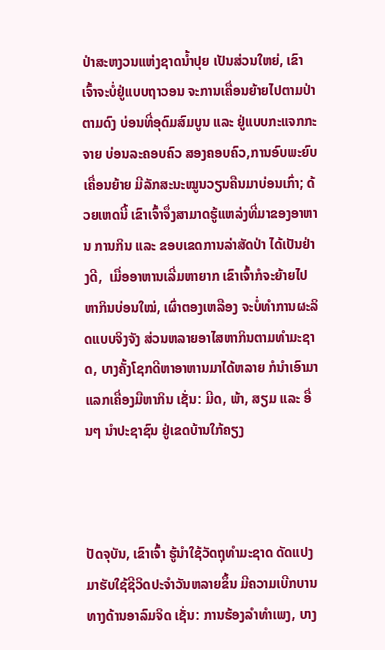ປ່າສະຫງວນແຫ່ງຊາດນໍ້າປຸຍ ເປັນສ່ວນໃຫຍ່, ເຂົາເຈົ້າຈະບໍ່ຢູ່ແບບຖາວອນ ຈະການເຄື່ອນຍ້າຍໄປຕາມປ່າຕາມດົງ ບ່ອນທີ່ອຸດົມສົມບູນ ແລະ ຢູ່ແບບກະແຈກກະຈາຍ ບ່ອນລະຄອບຄົວ ສອງຄອບຄົວ,ການອົບພະຍົບເຄື່ອນຍ້າຍ ມີລັກສະນະໝູນວຽນຄືນມາບ່ອນເກົ່າ; ດ້ວຍເຫດນີ້ ເຂົາເຈົ້າຈຶ່ງສາມາດຮູ້ແຫລ່ງທີ່ມາຂອງອາຫານ ການກິນ ແລະ ຂອບເຂດການລ່າສັດປ່າ ໄດ້ເປັນຢ່າງດີ,  ເມື່ອອາຫານເລີ່ມຫາຍາກ ເຂົາເຈົ້າກໍຈະຍ້າຍໄປຫາກິນບ່ອນໃໝ່, ເຜົ່າຕອງເຫລືອງ ຈະບໍ່ທໍາການຜະລິດແບບຈິງຈັງ ສ່ວນຫລາຍອາໄສຫາກິນຕາມທໍາມະຊາດ, ບາງຄັ້ງໂຊກດີຫາອາຫານມາໄດ້ຫລາຍ ກໍນໍາເອົາມາແລກເຄື່ອງມືຫາກິນ ເຊັ່ນ: ມີດ, ພ້າ, ສຽມ ແລະ ອື່ນໆ ນໍາປະຊາຊົນ ຢູ່ເຂດບ້ານໃກ້ຄຽງ



ປັດຈຸບັນ, ເຂົາເຈົ້າ ຮູ້ນໍາໃຊ້ວັດຖຸທໍາມະຊາດ ດັດແປງມາຮັບໃຊ້ຊີວິດປະຈໍາວັນຫລາຍຂຶ້ນ ມີຄວາມເບີກບານທາງດ້ານອາລົມຈິດ ເຊັ່ນ: ການຮ້ອງລຳທໍາເພງ, ບາງ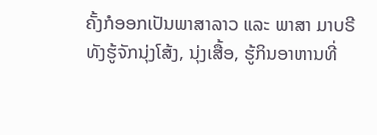ຄັ້ງກໍອອກເປັນພາສາລາວ ແລະ ພາສາ ມາບຣີ ທັງຮູ້ຈັກນຸ່ງໂສ້ງ, ນຸ່ງເສື້ອ, ຮູ້ກິນອາຫານທີ່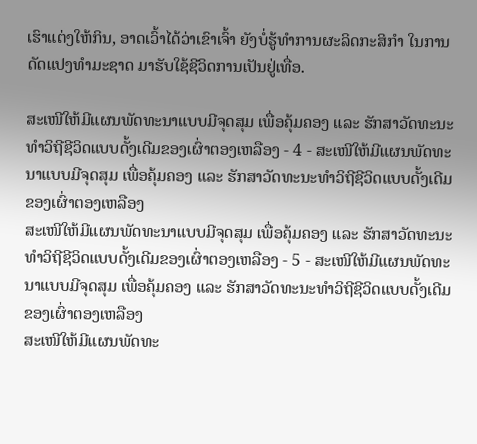ເຮົາແຕ່ງໃຫ້ກິນ, ອາດເວົ້າໄດ້ວ່າເຂົາເຈົ້າ ຍັງບໍ່ຮູ້ທໍາການຜະລິດກະສິກໍາ ໃນການດັດແປງທໍາມະຊາດ ມາຮັບໃຊ້ຊີວິດການເປັນຢູ່ເທື່ອ.

ສະເໜີໃຫ້ມີແຜນພັດທະນາແບບມີຈຸດສຸມ ເພື່ອຄຸ້ມຄອງ ແລະ ຮັກສາວັດທະນະທໍາວິຖີຊີວິດແບບດັ້ງເດີມຂອງເຜົ່າຕອງເຫລືອງ - 4 - ສະເໜີໃຫ້ມີແຜນພັດທະນາແບບມີຈຸດສຸມ ເພື່ອຄຸ້ມຄອງ ແລະ ຮັກສາວັດທະນະທໍາວິຖີຊີວິດແບບດັ້ງເດີມຂອງເຜົ່າຕອງເຫລືອງ
ສະເໜີໃຫ້ມີແຜນພັດທະນາແບບມີຈຸດສຸມ ເພື່ອຄຸ້ມຄອງ ແລະ ຮັກສາວັດທະນະທໍາວິຖີຊີວິດແບບດັ້ງເດີມຂອງເຜົ່າຕອງເຫລືອງ - 5 - ສະເໜີໃຫ້ມີແຜນພັດທະນາແບບມີຈຸດສຸມ ເພື່ອຄຸ້ມຄອງ ແລະ ຮັກສາວັດທະນະທໍາວິຖີຊີວິດແບບດັ້ງເດີມຂອງເຜົ່າຕອງເຫລືອງ
ສະເໜີໃຫ້ມີແຜນພັດທະ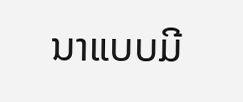ນາແບບມີ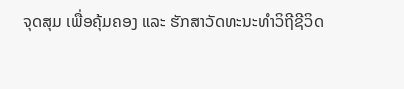ຈຸດສຸມ ເພື່ອຄຸ້ມຄອງ ແລະ ຮັກສາວັດທະນະທໍາວິຖີຊີວິດ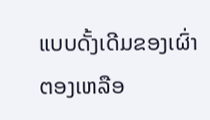ແບບດັ້ງເດີມຂອງເຜົ່າຕອງເຫລືອ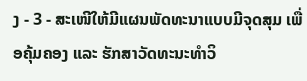ງ - 3 - ສະເໜີໃຫ້ມີແຜນພັດທະນາແບບມີຈຸດສຸມ ເພື່ອຄຸ້ມຄອງ ແລະ ຮັກສາວັດທະນະທໍາວິ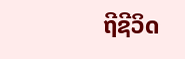ຖີຊີວິດ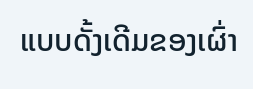ແບບດັ້ງເດີມຂອງເຜົ່າ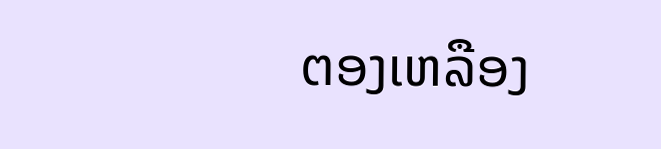ຕອງເຫລືອງ